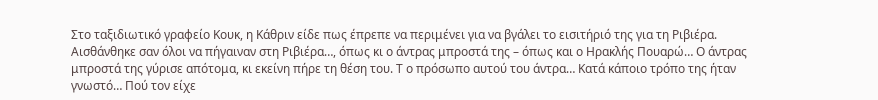Στο ταξιδιωτικό γραφείο Κουκ, η Κάθριν είδε πως έπρεπε να περιμένει για να βγάλει το εισιτήριό της για τη Ριβιέρα. Αισθάνθηκε σαν όλοι να πήγαιναν στη Ριβιέρα…, όπως κι ο άντρας μπροστά της – όπως και ο Ηρακλής Πουαρώ… Ο άντρας μπροστά της γύρισε απότομα, κι εκείνη πήρε τη θέση του. Τ ο πρόσωπο αυτού του άντρα… Κατά κάποιο τρόπο της ήταν γνωστό… Πού τον είχε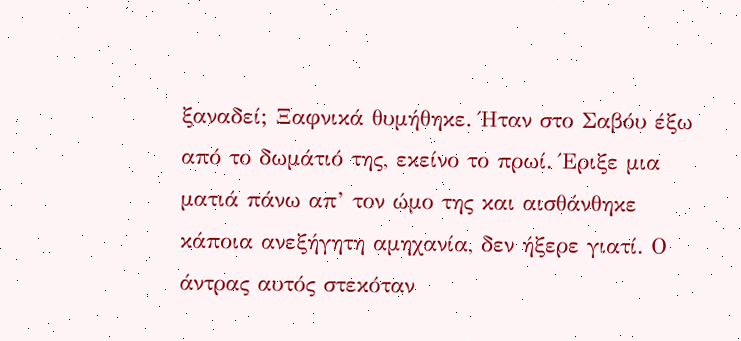ξαναδεί; Ξαφνικά θυμήθηκε. Ήταν στο Σαβόυ έξω από το δωμάτιό της, εκείνο το πρωί. Έριξε μια ματιά πάνω απ’ τον ώμο της και αισθάνθηκε κάποια ανεξήγητη αμηχανία, δεν ήξερε γιατί. Ο άντρας αυτός στεκόταν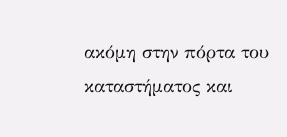ακόμη στην πόρτα του καταστήματος και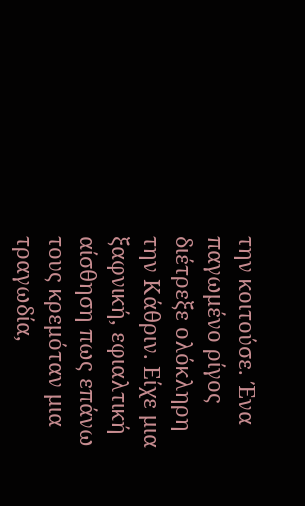την κοιτούσε. Ένα παγωμένο ρίγος διέτρεξε ολόκληρη την Κάθριν. Είχε μια ξαφνική, εφιαλτική αίσθηση πως επάνω τους κρεμόταν μια τραγωδία,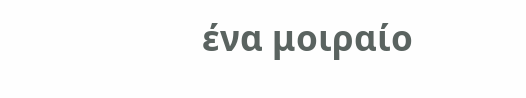ένα μοιραίο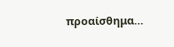προαίσθημα…